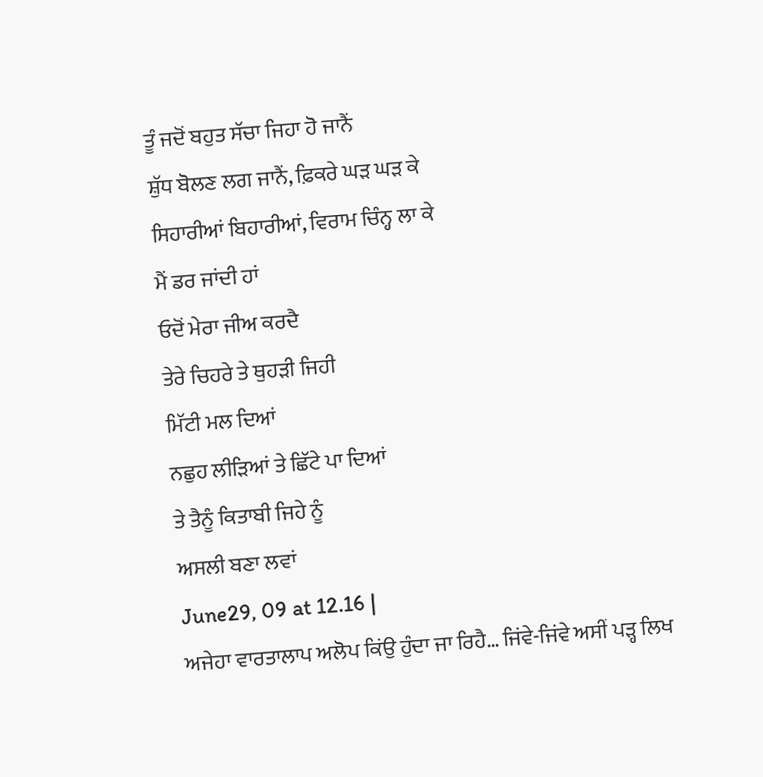ਤੂੰ ਜਦੋਂ ਬਹੁਤ ਸੱਚਾ ਜਿਹਾ ਹੋ ਜਾਨੈਂ
ਸ਼ੁੱਧ ਬੋਲਣ ਲਗ ਜਾਨੈਂ, ਫ਼ਿਕਰੇ ਘੜ ਘੜ ਕੇ
ਸਿਹਾਰੀਆਂ ਬਿਹਾਰੀਆਂ, ਵਿਰਾਮ ਚਿੰਨ੍ਹ ਲਾ ਕੇ
ਮੈਂ ਡਰ ਜਾਂਦੀ ਹਾਂ
ਓਦੋਂ ਮੇਰਾ ਜੀਅ ਕਰਦੈ
ਤੇਰੇ ਚਿਹਰੇ ਤੇ ਥੁਹੜੀ ਜਿਹੀ
ਮਿੱਟੀ ਮਲ ਦਿਆਂ
ਨਛੁਹ ਲੀੜਿਆਂ ਤੇ ਛਿੱਟੇ ਪਾ ਦਿਆਂ
ਤੇ ਤੈਨੂੰ ਕਿਤਾਬੀ ਜਿਹੇ ਨੂੰ
ਅਸਲੀ ਬਣਾ ਲਵਾਂ
June29, 09 at 12.16 |
ਅਜੇਹਾ ਵਾਰਤਾਲਾਪ ਅਲੋਪ ਕਿਂਉ ਹੁੰਦਾ ਜਾ ਰਿਹੈ… ਜਿਂਵੇ-ਜਿਂਵੇ ਅਸੀਂ ਪੜ੍ਹ ਲਿਖ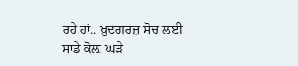ਰਹੇ ਹਾਂ.. ਖ਼ੁਦਗਰਜ਼ ਸੋਚ ਲਈ ਸਾਡੇ ਕੋਲ਼ ਘੜੇ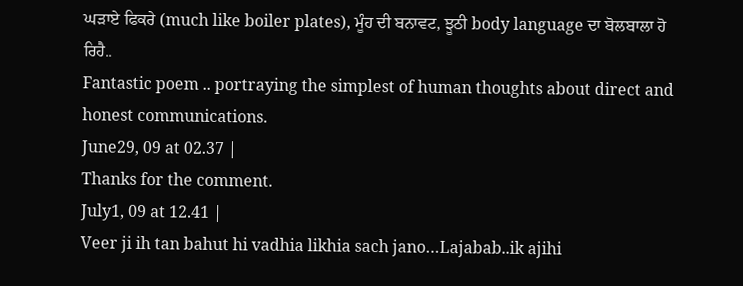ਘੜਾਏ ਫਿਕਰੇ (much like boiler plates), ਮੂੰਹ ਦੀ ਬਨਾਵਟ, ਝੂਠੀ body language ਦਾ ਬੋਲਬਾਲਾ ਹੋ ਰਿਹੈ..
Fantastic poem .. portraying the simplest of human thoughts about direct and honest communications.
June29, 09 at 02.37 |
Thanks for the comment.
July1, 09 at 12.41 |
Veer ji ih tan bahut hi vadhia likhia sach jano…Lajabab..ik ajihi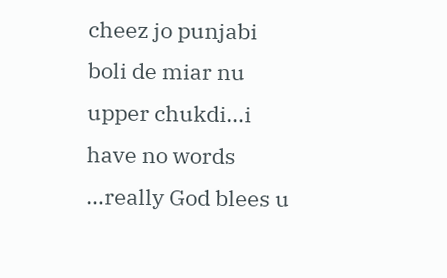cheez jo punjabi boli de miar nu upper chukdi…i have no words …really God blees u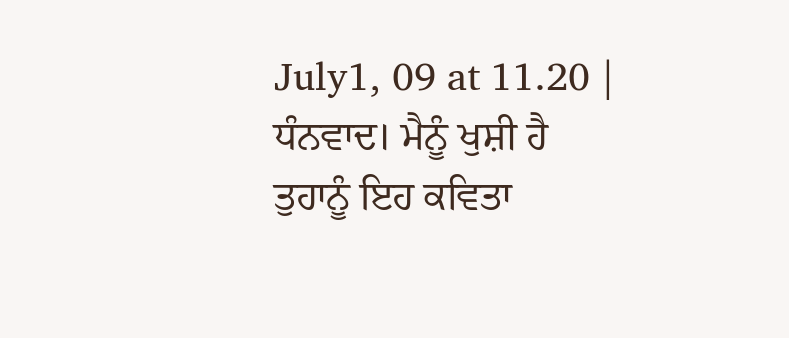July1, 09 at 11.20 |
ਧੰਨਵਾਦ। ਮੈਨੂੰ ਖੁਸ਼ੀ ਹੈ ਤੁਹਾਨੂੰ ਇਹ ਕਵਿਤਾ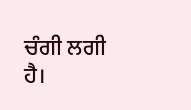ਚੰਗੀ ਲਗੀ ਹੈ।